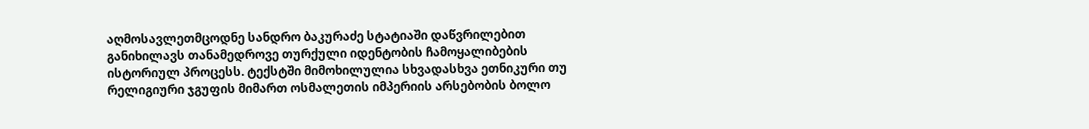აღმოსავლეთმცოდნე სანდრო ბაკურაძე სტატიაში დაწვრილებით განიხილავს თანამედროვე თურქული იდენტობის ჩამოყალიბების ისტორიულ პროცესს. ტექსტში მიმოხილულია სხვადასხვა ეთნიკური თუ რელიგიური ჯგუფის მიმართ ოსმალეთის იმპერიის არსებობის ბოლო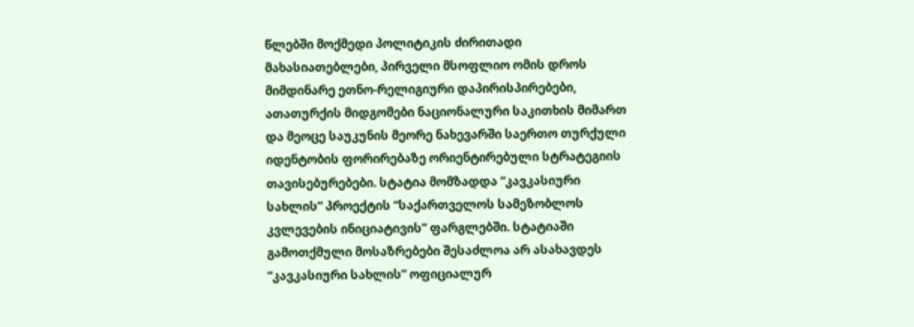წლებში მოქმედი პოლიტიკის ძირითადი მახასიათებლები, პირველი მსოფლიო ომის დროს მიმდინარე ეთნო-რელიგიური დაპირისპირებები, ათათურქის მიდგომები ნაციონალური საკითხის მიმართ და მეოცე საუკუნის მეორე ნახევარში საერთო თურქული იდენტობის ფორირებაზე ორიენტირებული სტრატეგიის თავისებურებები. სტატია მომზადდა “კავკასიური სახლის” პროექტის “საქართველოს სამეზობლოს კვლევების ინიციატივის” ფარგლებში. სტატიაში გამოთქმული მოსაზრებები შესაძლოა არ ასახავდეს “კავკასიური სახლის” ოფიციალურ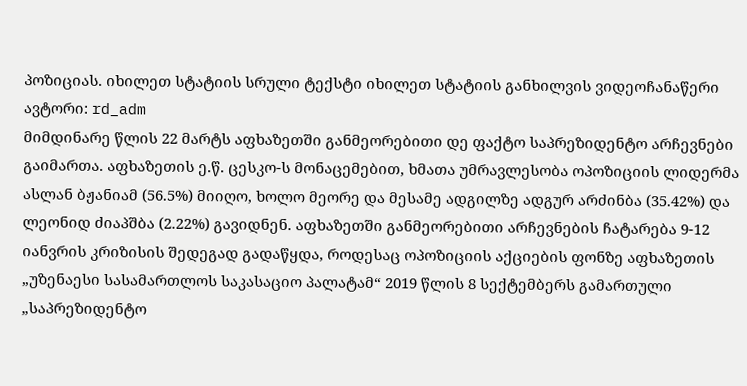პოზიციას. იხილეთ სტატიის სრული ტექსტი იხილეთ სტატიის განხილვის ვიდეოჩანაწერი
ავტორი: rd_adm
მიმდინარე წლის 22 მარტს აფხაზეთში განმეორებითი დე ფაქტო საპრეზიდენტო არჩევნები გაიმართა. აფხაზეთის ე.წ. ცესკო-ს მონაცემებით, ხმათა უმრავლესობა ოპოზიციის ლიდერმა ასლან ბჟანიამ (56.5%) მიიღო, ხოლო მეორე და მესამე ადგილზე ადგურ არძინბა (35.42%) და ლეონიდ ძიაპშბა (2.22%) გავიდნენ. აფხაზეთში განმეორებითი არჩევნების ჩატარება 9-12 იანვრის კრიზისის შედეგად გადაწყდა, როდესაც ოპოზიციის აქციების ფონზე აფხაზეთის „უზენაესი სასამართლოს საკასაციო პალატამ“ 2019 წლის 8 სექტემბერს გამართული „საპრეზიდენტო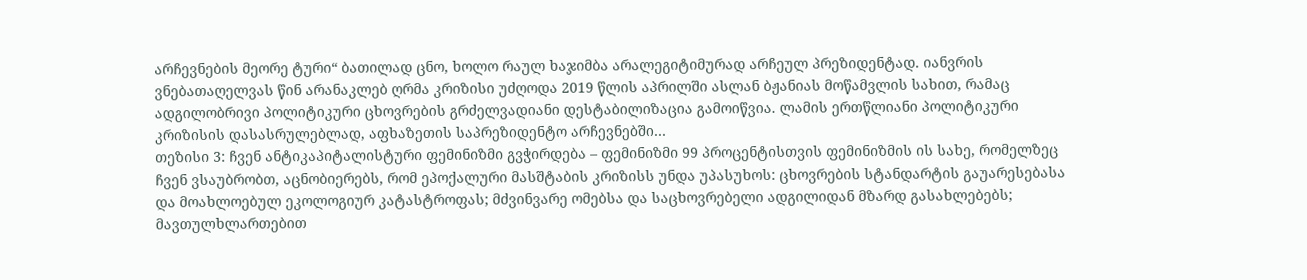არჩევნების მეორე ტური“ ბათილად ცნო, ხოლო რაულ ხაჯიმბა არალეგიტიმურად არჩეულ პრეზიდენტად. იანვრის ვნებათაღელვას წინ არანაკლებ ღრმა კრიზისი უძღოდა 2019 წლის აპრილში ასლან ბჟანიას მოწამვლის სახით, რამაც ადგილობრივი პოლიტიკური ცხოვრების გრძელვადიანი დესტაბილიზაცია გამოიწვია. ლამის ერთწლიანი პოლიტიკური კრიზისის დასასრულებლად, აფხაზეთის საპრეზიდენტო არჩევნებში…
თეზისი 3: ჩვენ ანტიკაპიტალისტური ფემინიზმი გვჭირდება – ფემინიზმი 99 პროცენტისთვის ფემინიზმის ის სახე, რომელზეც ჩვენ ვსაუბრობთ, აცნობიერებს, რომ ეპოქალური მასშტაბის კრიზისს უნდა უპასუხოს: ცხოვრების სტანდარტის გაუარესებასა და მოახლოებულ ეკოლოგიურ კატასტროფას; მძვინვარე ომებსა და საცხოვრებელი ადგილიდან მზარდ გასახლებებს; მავთულხლართებით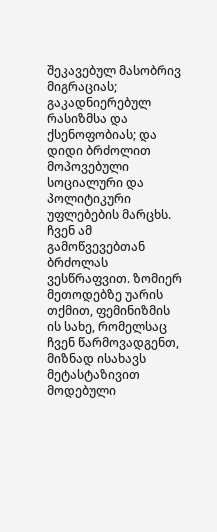შეკავებულ მასობრივ მიგრაციას; გაკადნიერებულ რასიზმსა და ქსენოფობიას; და დიდი ბრძოლით მოპოვებული სოციალური და პოლიტიკური უფლებების მარცხს. ჩვენ ამ გამოწვევებთან ბრძოლას ვესწრაფვით. ზომიერ მეთოდებზე უარის თქმით, ფემინიზმის ის სახე, რომელსაც ჩვენ წარმოვადგენთ, მიზნად ისახავს მეტასტაზივით მოდებული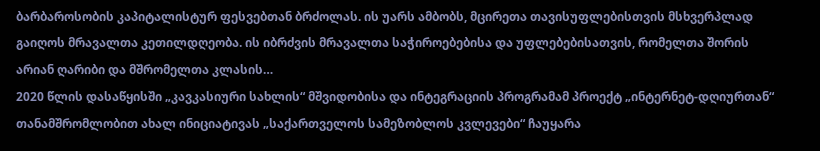ბარბაროსობის კაპიტალისტურ ფესვებთან ბრძოლას. ის უარს ამბობს, მცირეთა თავისუფლებისთვის მსხვერპლად გაიღოს მრავალთა კეთილდღეობა. ის იბრძვის მრავალთა საჭიროებებისა და უფლებებისათვის, რომელთა შორის არიან ღარიბი და მშრომელთა კლასის…
2020 წლის დასაწყისში „კავკასიური სახლის“ მშვიდობისა და ინტეგრაციის პროგრამამ პროექტ „ინტერნეტ-დღიურთან“ თანამშრომლობით ახალ ინიციატივას „საქართველოს სამეზობლოს კვლევები“ ჩაუყარა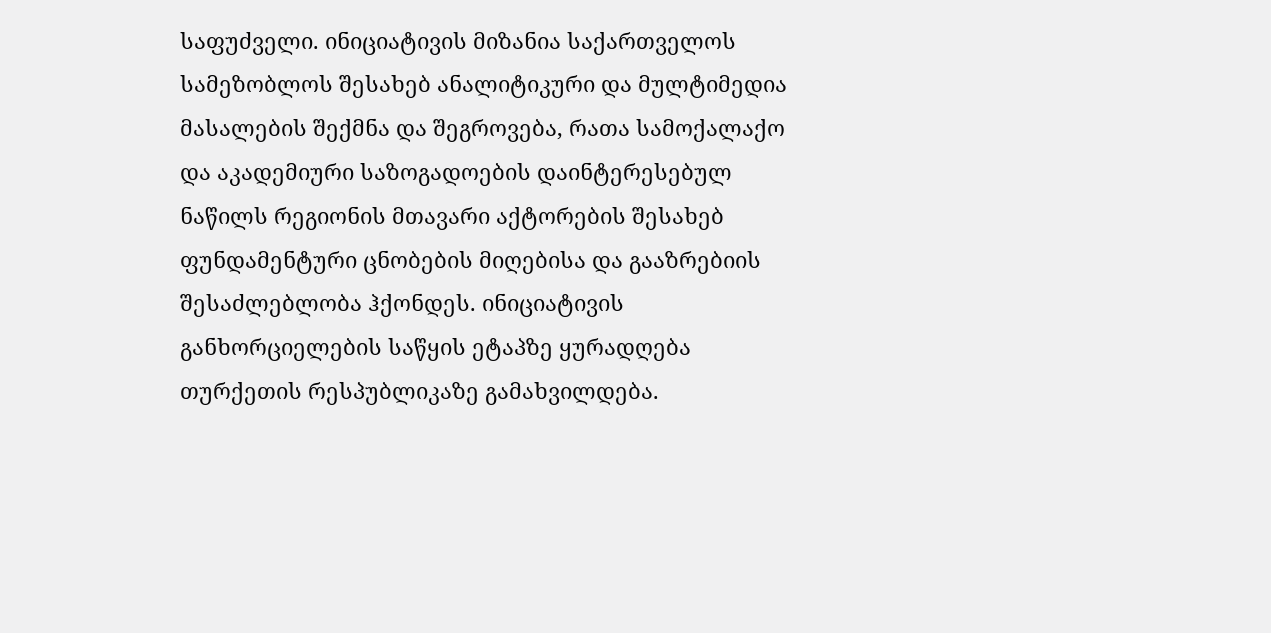საფუძველი. ინიციატივის მიზანია საქართველოს სამეზობლოს შესახებ ანალიტიკური და მულტიმედია მასალების შექმნა და შეგროვება, რათა სამოქალაქო და აკადემიური საზოგადოების დაინტერესებულ ნაწილს რეგიონის მთავარი აქტორების შესახებ ფუნდამენტური ცნობების მიღებისა და გააზრებიის შესაძლებლობა ჰქონდეს. ინიციატივის განხორციელების საწყის ეტაპზე ყურადღება თურქეთის რესპუბლიკაზე გამახვილდება.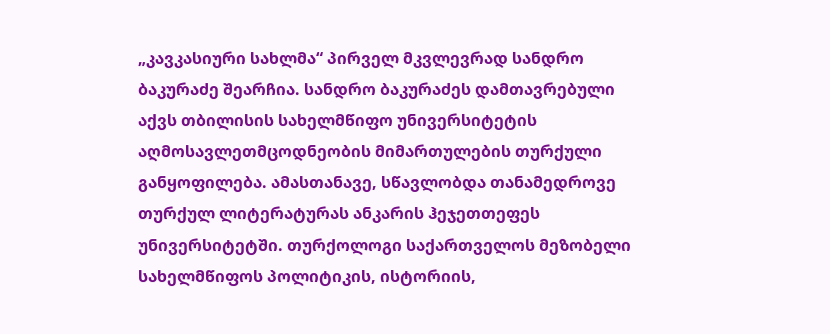„კავკასიური სახლმა“ პირველ მკვლევრად სანდრო ბაკურაძე შეარჩია. სანდრო ბაკურაძეს დამთავრებული აქვს თბილისის სახელმწიფო უნივერსიტეტის აღმოსავლეთმცოდნეობის მიმართულების თურქული განყოფილება. ამასთანავე, სწავლობდა თანამედროვე თურქულ ლიტერატურას ანკარის ჰეჯეთთეფეს უნივერსიტეტში. თურქოლოგი საქართველოს მეზობელი სახელმწიფოს პოლიტიკის, ისტორიის,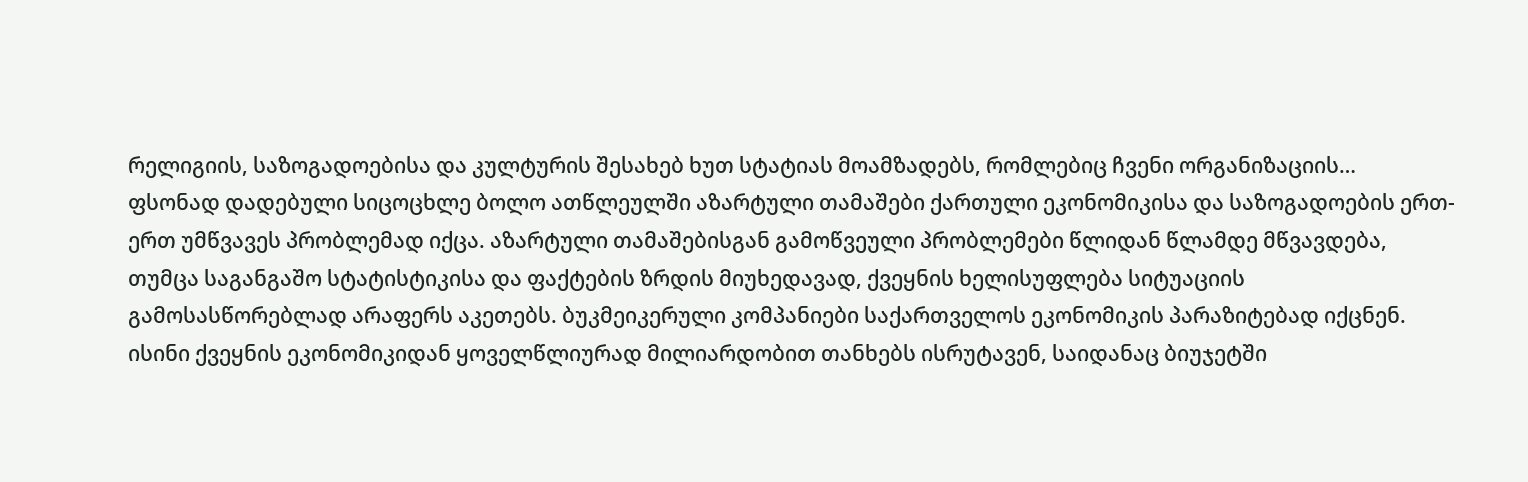რელიგიის, საზოგადოებისა და კულტურის შესახებ ხუთ სტატიას მოამზადებს, რომლებიც ჩვენი ორგანიზაციის…
ფსონად დადებული სიცოცხლე ბოლო ათწლეულში აზარტული თამაშები ქართული ეკონომიკისა და საზოგადოების ერთ-ერთ უმწვავეს პრობლემად იქცა. აზარტული თამაშებისგან გამოწვეული პრობლემები წლიდან წლამდე მწვავდება, თუმცა საგანგაშო სტატისტიკისა და ფაქტების ზრდის მიუხედავად, ქვეყნის ხელისუფლება სიტუაციის გამოსასწორებლად არაფერს აკეთებს. ბუკმეიკერული კომპანიები საქართველოს ეკონომიკის პარაზიტებად იქცნენ. ისინი ქვეყნის ეკონომიკიდან ყოველწლიურად მილიარდობით თანხებს ისრუტავენ, საიდანაც ბიუჯეტში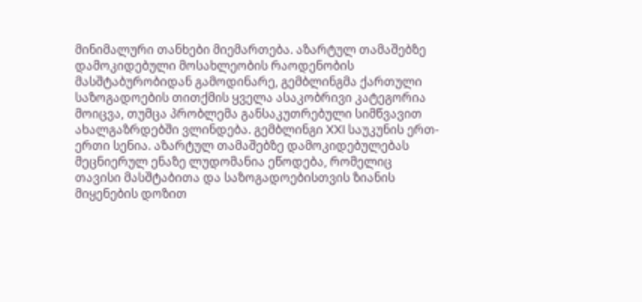მინიმალური თანხები მიემართება. აზარტულ თამაშებზე დამოკიდებული მოსახლეობის რაოდენობის მასშტაბურობიდან გამოდინარე, გემბლინგმა ქართული საზოგადოების თითქმის ყველა ასაკობრივი კატეგორია მოიცვა, თუმცა პრობლემა განსაკუთრებული სიმწვავით ახალგაზრდებში ვლინდება. გემბლინგი XXI საუკუნის ერთ-ერთი სენია. აზარტულ თამაშებზე დამოკიდებულებას მეცნიერულ ენაზე ლუდომანია ეწოდება, რომელიც თავისი მასშტაბითა და საზოგადოებისთვის ზიანის მიყენების დოზით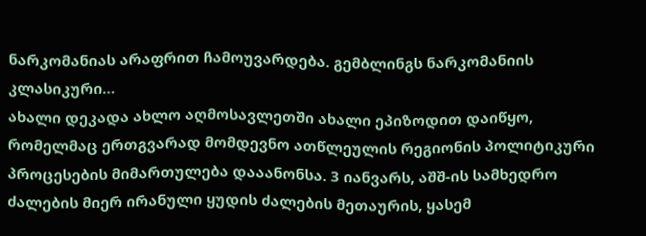ნარკომანიას არაფრით ჩამოუვარდება. გემბლინგს ნარკომანიის კლასიკური…
ახალი დეკადა ახლო აღმოსავლეთში ახალი ეპიზოდით დაიწყო, რომელმაც ერთგვარად მომდევნო ათწლეულის რეგიონის პოლიტიკური პროცესების მიმართულება დააანონსა. 3 იანვარს, აშშ-ის სამხედრო ძალების მიერ ირანული ყუდის ძალების მეთაურის, ყასემ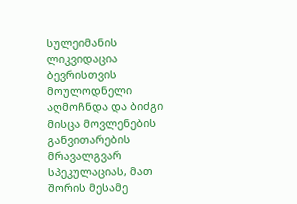სულეიმანის ლიკვიდაცია ბევრისთვის მოულოდნელი აღმოჩნდა და ბიძგი მისცა მოვლენების განვითარების მრავალგვარ სპეკულაციას, მათ შორის მესამე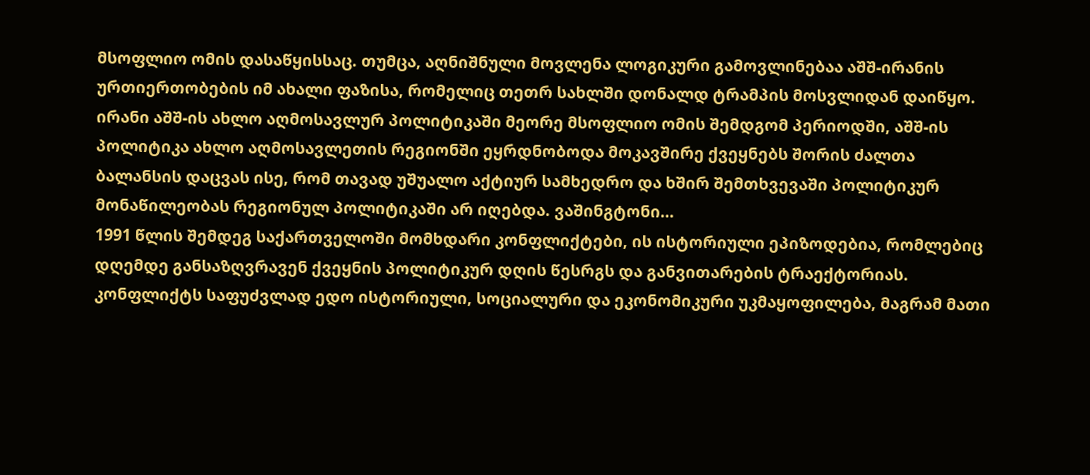მსოფლიო ომის დასაწყისსაც. თუმცა, აღნიშნული მოვლენა ლოგიკური გამოვლინებაა აშშ-ირანის ურთიერთობების იმ ახალი ფაზისა, რომელიც თეთრ სახლში დონალდ ტრამპის მოსვლიდან დაიწყო. ირანი აშშ-ის ახლო აღმოსავლურ პოლიტიკაში მეორე მსოფლიო ომის შემდგომ პერიოდში, აშშ-ის პოლიტიკა ახლო აღმოსავლეთის რეგიონში ეყრდნობოდა მოკავშირე ქვეყნებს შორის ძალთა ბალანსის დაცვას ისე, რომ თავად უშუალო აქტიურ სამხედრო და ხშირ შემთხვევაში პოლიტიკურ მონაწილეობას რეგიონულ პოლიტიკაში არ იღებდა. ვაშინგტონი…
1991 წლის შემდეგ საქართველოში მომხდარი კონფლიქტები, ის ისტორიული ეპიზოდებია, რომლებიც დღემდე განსაზღვრავენ ქვეყნის პოლიტიკურ დღის წესრგს და განვითარების ტრაექტორიას. კონფლიქტს საფუძვლად ედო ისტორიული, სოციალური და ეკონომიკური უკმაყოფილება, მაგრამ მათი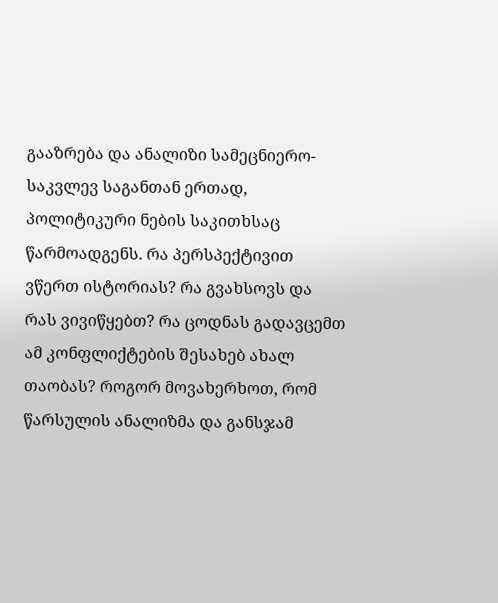გააზრება და ანალიზი სამეცნიერო-საკვლევ საგანთან ერთად, პოლიტიკური ნების საკითხსაც წარმოადგენს. რა პერსპექტივით ვწერთ ისტორიას? რა გვახსოვს და რას ვივიწყებთ? რა ცოდნას გადავცემთ ამ კონფლიქტების შესახებ ახალ თაობას? როგორ მოვახერხოთ, რომ წარსულის ანალიზმა და განსჯამ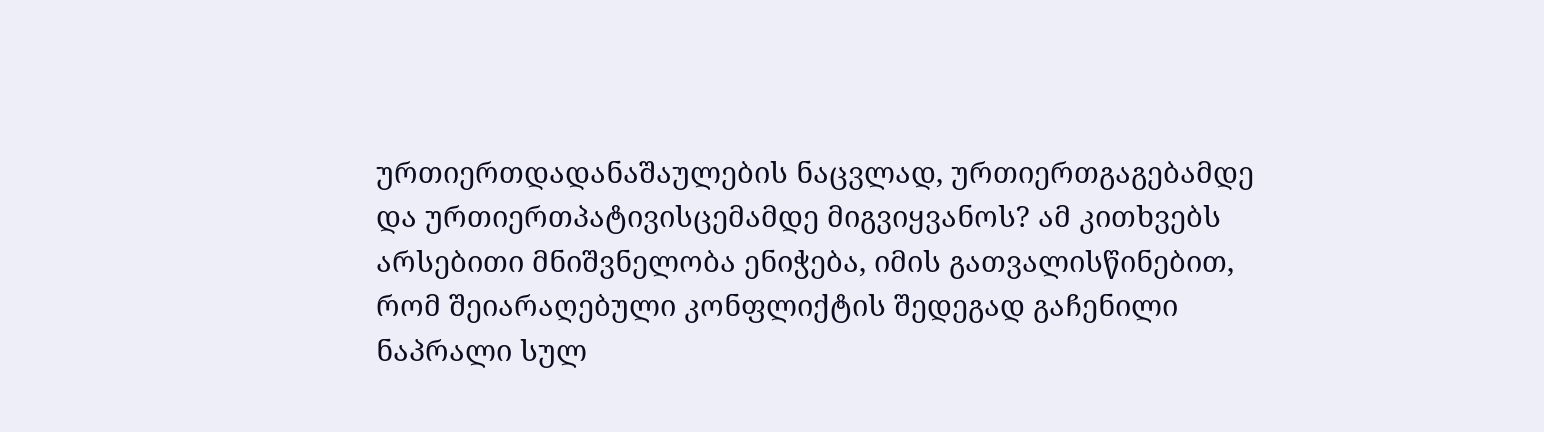ურთიერთდადანაშაულების ნაცვლად, ურთიერთგაგებამდე და ურთიერთპატივისცემამდე მიგვიყვანოს? ამ კითხვებს არსებითი მნიშვნელობა ენიჭება, იმის გათვალისწინებით, რომ შეიარაღებული კონფლიქტის შედეგად გაჩენილი ნაპრალი სულ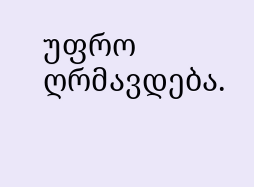უფრო ღრმავდება.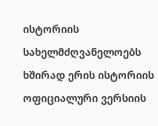ისტორიის სახელმძღვანელოებს ხშირად ერის ისტორიის ოფიციალური ვერსიის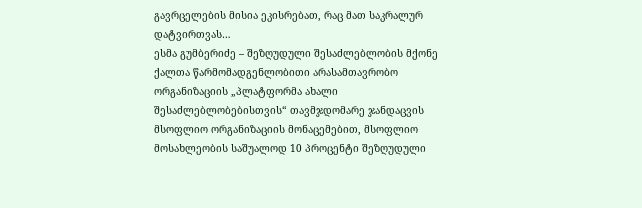გავრცელების მისია ეკისრებათ, რაც მათ საკრალურ დატვირთვას…
ესმა გუმბერიძე – შეზღუდული შესაძლებლობის მქონე ქალთა წარმომადგენლობითი არასამთავრობო ორგანიზაციის „პლატფორმა ახალი შესაძლებლობებისთვის“ თავმჯდომარე ჯანდაცვის მსოფლიო ორგანიზაციის მონაცემებით, მსოფლიო მოსახლეობის საშუალოდ 10 პროცენტი შეზღუდული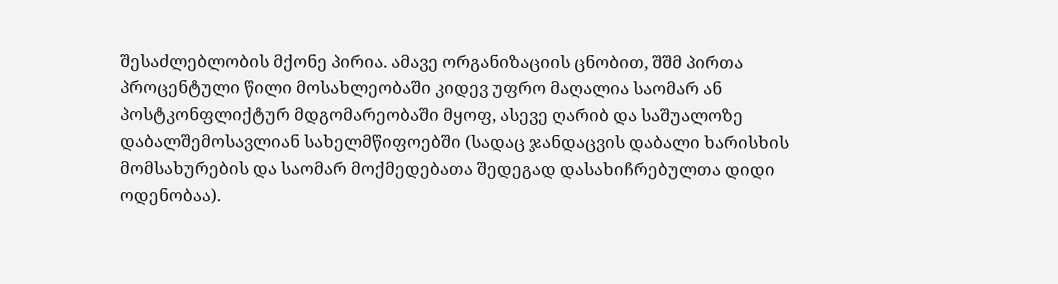შესაძლებლობის მქონე პირია. ამავე ორგანიზაციის ცნობით, შშმ პირთა პროცენტული წილი მოსახლეობაში კიდევ უფრო მაღალია საომარ ან პოსტკონფლიქტურ მდგომარეობაში მყოფ, ასევე ღარიბ და საშუალოზე დაბალშემოსავლიან სახელმწიფოებში (სადაც ჯანდაცვის დაბალი ხარისხის მომსახურების და საომარ მოქმედებათა შედეგად დასახიჩრებულთა დიდი ოდენობაა).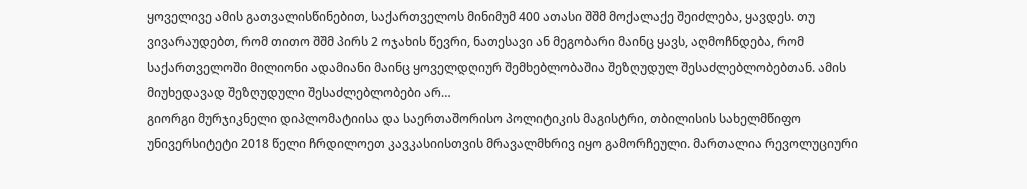ყოველივე ამის გათვალისწინებით, საქართველოს მინიმუმ 400 ათასი შშმ მოქალაქე შეიძლება, ყავდეს. თუ ვივარაუდებთ, რომ თითო შშმ პირს 2 ოჯახის წევრი, ნათესავი ან მეგობარი მაინც ყავს, აღმოჩნდება, რომ საქართველოში მილიონი ადამიანი მაინც ყოველდღიურ შემხებლობაშია შეზღუდულ შესაძლებლობებთან. ამის მიუხედავად შეზღუდული შესაძლებლობები არ…
გიორგი მურჯიკნელი დიპლომატიისა და საერთაშორისო პოლიტიკის მაგისტრი, თბილისის სახელმწიფო უნივერსიტეტი 2018 წელი ჩრდილოეთ კავკასიისთვის მრავალმხრივ იყო გამორჩეული. მართალია რევოლუციური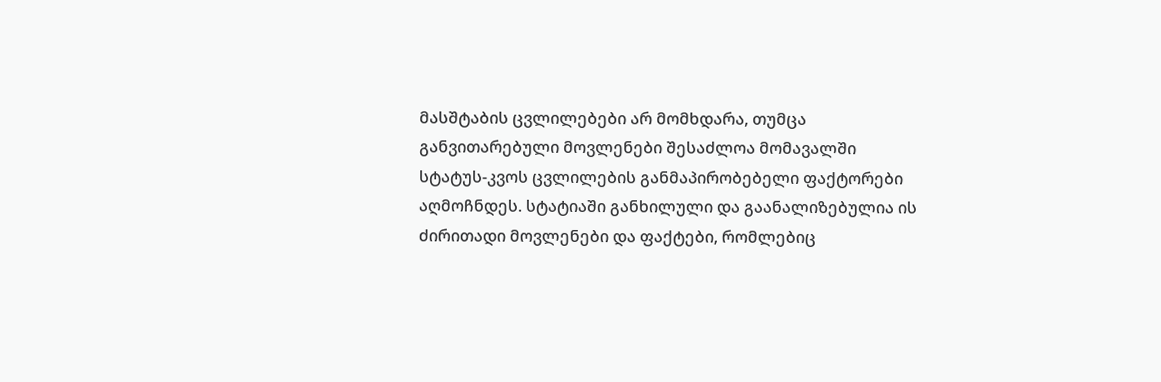მასშტაბის ცვლილებები არ მომხდარა, თუმცა განვითარებული მოვლენები შესაძლოა მომავალში სტატუს-კვოს ცვლილების განმაპირობებელი ფაქტორები აღმოჩნდეს. სტატიაში განხილული და გაანალიზებულია ის ძირითადი მოვლენები და ფაქტები, რომლებიც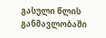გასული წლის განმავლობაში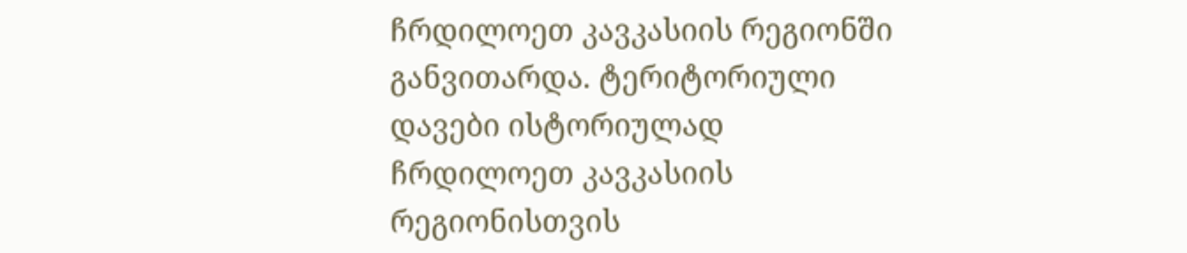ჩრდილოეთ კავკასიის რეგიონში განვითარდა. ტერიტორიული დავები ისტორიულად ჩრდილოეთ კავკასიის რეგიონისთვის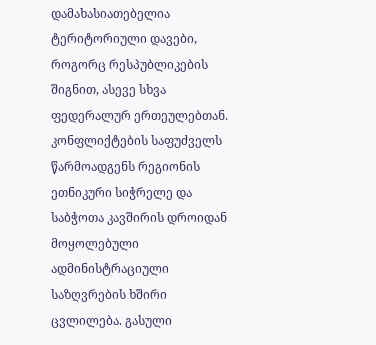დამახასიათებელია ტერიტორიული დავები, როგორც რესპუბლიკების შიგნით, ასევე სხვა ფედერალურ ერთეულებთან. კონფლიქტების საფუძველს წარმოადგენს რეგიონის ეთნიკური სიჭრელე და საბჭოთა კავშირის დროიდან მოყოლებული ადმინისტრაციული საზღვრების ხშირი ცვლილება. გასული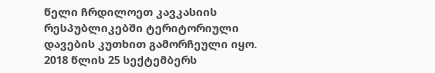წელი ჩრდილოეთ კავკასიის რესპუბლიკებში ტერიტორიული დავების კუთხით გამორჩეული იყო. 2018 წლის 25 სექტემბერს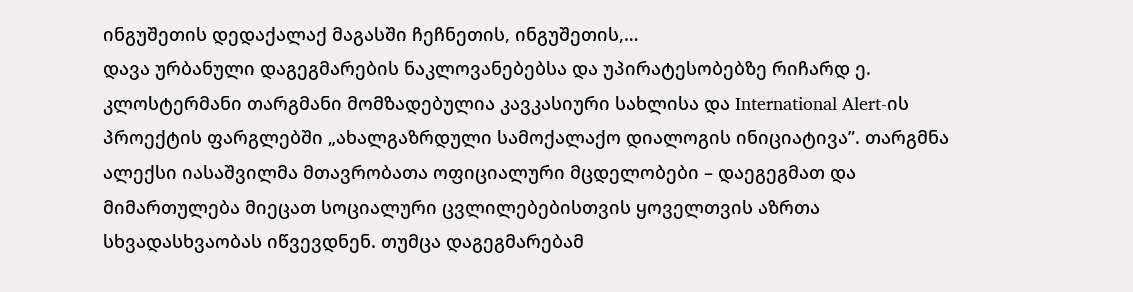ინგუშეთის დედაქალაქ მაგასში ჩეჩნეთის, ინგუშეთის,…
დავა ურბანული დაგეგმარების ნაკლოვანებებსა და უპირატესობებზე რიჩარდ ე. კლოსტერმანი თარგმანი მომზადებულია კავკასიური სახლისა და International Alert-ის პროექტის ფარგლებში „ახალგაზრდული სამოქალაქო დიალოგის ინიციატივა”. თარგმნა ალექსი იასაშვილმა მთავრობათა ოფიციალური მცდელობები – დაეგეგმათ და მიმართულება მიეცათ სოციალური ცვლილებებისთვის ყოველთვის აზრთა სხვადასხვაობას იწვევდნენ. თუმცა დაგეგმარებამ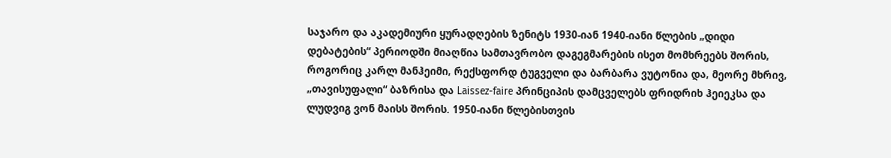საჯარო და აკადემიური ყურადღების ზენიტს 1930-იან 1940-იანი წლების „დიდი დებატების“ პერიოდში მიაღწია სამთავრობო დაგეგმარების ისეთ მომხრეებს შორის, როგორიც კარლ მანჰეიმი, რექსფორდ ტუგველი და ბარბარა ვუტონია და, მეორე მხრივ, „თავისუფალი“ ბაზრისა და Laissez-faire პრინციპის დამცველებს ფრიდრიხ ჰეიეკსა და ლუდვიგ ვონ მაისს შორის. 1950-იანი წლებისთვის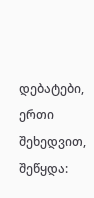დებატები, ერთი შეხედვით, შეწყდა: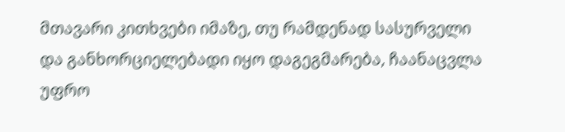მთავარი კითხვები იმაზე, თუ რამდენად სასურველი და განხორციელებადი იყო დაგეგმარება, ჩაანაცვლა უფრო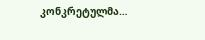კონკრეტულმა…